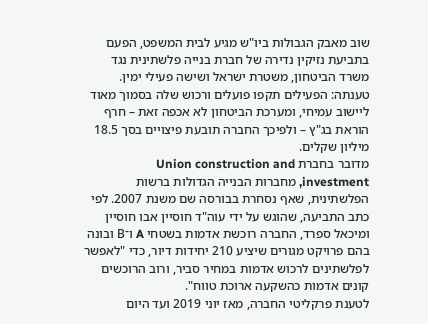שוב מאבק הגבולות ביו"ש מגיע לבית המשפט, הפעם בתביעת נזיקין נדירה של חברת בנייה פלשתינית נגד משרד הביטחון, משטרת ישראל ושישה פעילי ימין. טענתה: הפעילים תקפו פועלים ורכוש שלה בסמוך מאוד ליישוב עמיחי, ומערכת הביטחון לא אכפה זאת – חרף הוראת בג"ץ – ולפיכך החברה תובעת פיצויים בסך 18.5 מיליון שקלים.
מדובר בחברת Union construction and investment, מחברות הבנייה הגדולות ברשות הפלשתינית, שאף נסחרת בבורסה שם משנת 2007. לפי כתב התביעה, שהוגש על ידי עוה"ד חוסיין אבו חוסיין ומיכאל ספרד, החברה רוכשת אדמות בשטחי A ו־B ובונה בהם פרויקט מגורים שיציע 210 יחידות דיור, כדי "לאפשר לפלשתינים לרכוש אדמות במחיר סביר, ורוב הרוכשים קונים אדמות כהשקעה ארוכת טווח".
לטענת פרקליטי החברה, מאז יוני 2019 ועד היום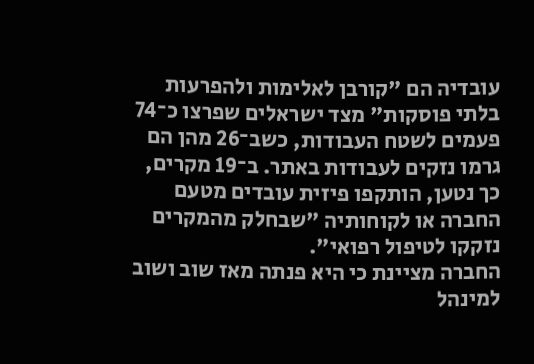עובדיה הם "קורבן לאלימות ולהפרעות בלתי פוסקות" מצד ישראלים שפרצו כ־74 פעמים לשטח העבודות, כשב־26 מהן הם גרמו נזקים לעבודות באתר. ב־19 מקרים, כך נטען, הותקפו פיזית עובדים מטעם החברה או לקוחותיה "שבחלק מהמקרים נזקקו לטיפול רפואי".
החברה מציינת כי היא פנתה מאז שוב ושוב למינהל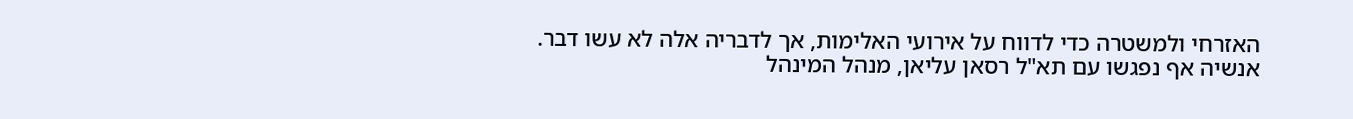האזרחי ולמשטרה כדי לדווח על אירועי האלימות, אך לדבריה אלה לא עשו דבר. אנשיה אף נפגשו עם תא"ל רסאן עליאן, מנהל המינהל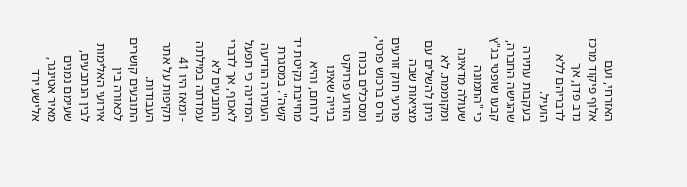האזרחי, ועם אלוף פיקוד מרכז נדב פדן, אך לדבריהם ללא הועיל.
בעקבות עתירה שהגישה החברה, קבעו שופטי בג"ץ כי "התמונה שעולה מדאיגה ומקוממת. לא ניתן להשלים עם מציאות שבה פורעי חוק זורעים הרס ברכוש פרטי, ומסכלים בכוח הזרוע פרויקט בנייה שאינו לרוחם, והיא מחייבת נקיטת יד קשה". במסגרת העתירה הודיעה המדינה כי תפעל לאכוף, אך לדברי התובעים לא עמדתה במילתה - ומאז היו 41 תקיפות על אתר העבודות.
התובעים קושרים לכאורה בין אירועי האלימות לבין הנתבעים, שעימם נמנים מאיר אטינגר, אלישע ירד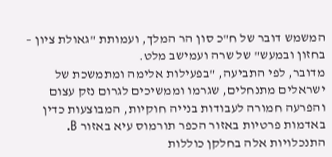המשמש דובר של ח"כ סון הר המלך, ועמותת "גאולת ציון – בחזון ובמעש" של שרה ועמישב מלט.
מדובר, לפי התביעה, "בפעילות אלימה ומתמשכת של ישראלים מתנחלים, שגרמו וממשיכים לגרום נזק עצום והפרעה חמורה לעבודות בנייה חוקיות, המבוצעות כדין באדמות פרטיות באזור הכפר תורמוס עיא באזור B. התנכלויות אלה בחלקן כוללות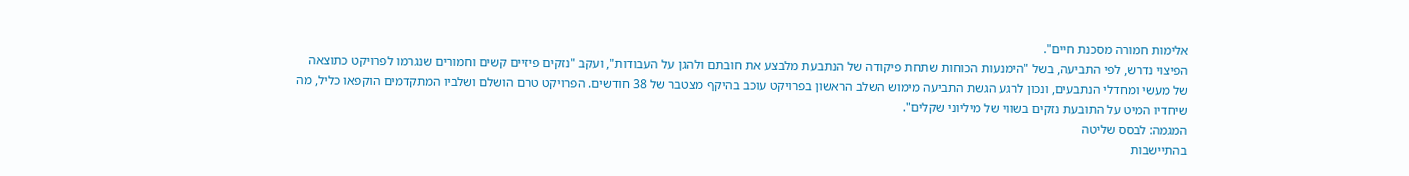אלימות חמורה מסכנת חיים".
הפיצוי נדרש, לפי התביעה, בשל "הימנעות הכוחות שתחת פיקודה של הנתבעת מלבצע את חובתם ולהגן על העבודות", ועקב "נזקים פיזיים קשים וחמורים שנגרמו לפרויקט כתוצאה של מעשי ומחדלי הנתבעים, ונכון לרגע הגשת התביעה מימוש השלב הראשון בפרויקט עוכב בהיקף מצטבר של 38 חודשים. הפרויקט טרם הושלם ושלביו המתקדמים הוקפאו כליל, מה שיחדיו המיט על התובעת נזקים בשווי של מיליוני שקלים".
המגמה: לבסס שליטה
בהתיישבות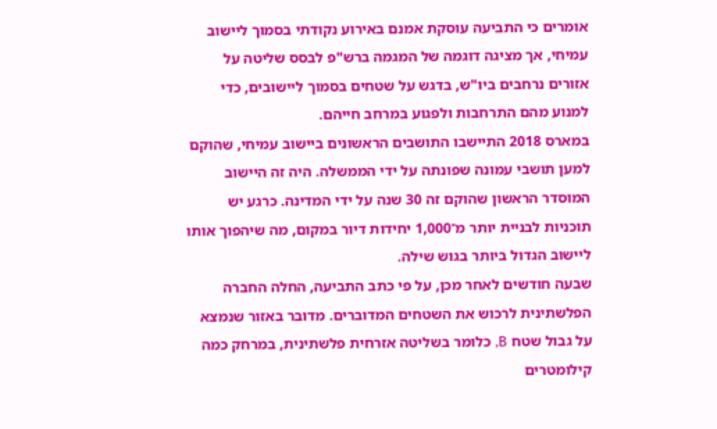אומרים כי התביעה עוסקת אמנם באירוע נקודתי בסמוך ליישוב עמיחי, אך מציגה דוגמה של המגמה ברש"פ לבסס שליטה על אזורים נרחבים ביו"ש, בדגש על שטחים בסמוך ליישובים, כדי למנוע מהם התרחבות ולפגוע במרחב חייהם.
במארס 2018 התיישבו התושבים הראשונים ביישוב עמיחי, שהוקם למען תושבי עמונה שפונתה על ידי הממשלה. היה זה היישוב המוסדר הראשון שהוקם זה 30 שנה על ידי המדינה. כרגע יש תוכניות לבניית יותר מ־1,000 יחידות דיור במקום, מה שיהפוך אותו ליישוב הגדול ביותר בגוש שילה.
שבעה חודשים לאחר מכן, על פי כתב התביעה, החלה החברה הפלשתינית לרכוש את השטחים המדוברים. מדובר באזור שנמצא על גבול שטח B, כלומר בשליטה אזרחית פלשתינית, במרחק כמה קילומטרים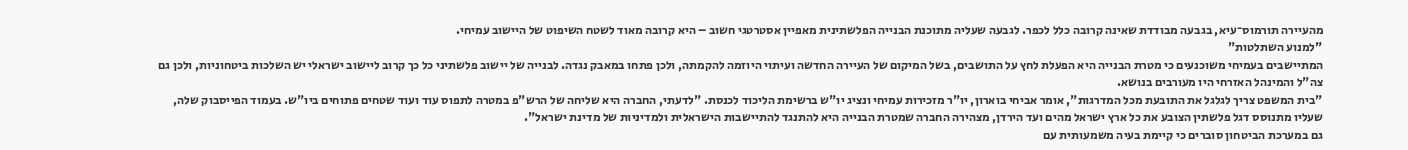מהעיירה תורמוס־עיא, בגבעה מבודדת שאינה קרובה כלל לכפר. לגבעה שעליה מתוכנת הבנייה הפלשתינית מאפיין אסטרטגי חשוב – היא קרובה מאוד לשטח השיפוט של היישוב עמיחי.
"למנוע השתלטות"
המתיישבים בעמיחי משוכנעים כי מטרת הבנייה היא הפעלת לחץ על התושבים, בשל המיקום של העיירה החדשה ועיתוי היוזמה להקמתה, ולכן פתחו במאבק נגדה. לבנייה של יישוב פלשתיני כל כך קרוב ליישוב ישראלי יש השלכות ביטחוניות, ולכן גם צה"ל והמינהל האזרחי היו מעורבים בנושא.
"בית המשפט צריך לגלגל את התובעת מכל המדרגות", אומר אביחי בוארון, יו"ר מזכירות עמיחי ונציג יו"ש ברשימת הליכוד לכנסת. "לדעתי, החברה היא שליחה של הרש"פ במטרה לתפוס עוד ועוד שטחים פתוחים ביו"ש. בעמוד הפייסבוק שלה, שעליו מתנוסס דגל פלשתין הצובע את כל ארץ ישראל מהים ועד הירדן, מצהירה החברה שמטרת הבנייה היא להתנגד להתיישבות הישראלית ולמדיניות של מדינת ישראל".
גם במערכת הביטחון סוברים כי קיימת בעיה משמעותית עם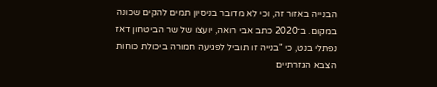הבנייה באזור זה, וכי לא מדובר בניסיון תמים להקים שכונה במקום. ב־2020 כתב אבי רואה, יועצו של שר הביטחון דאז נפתלי בנט, כי "בנייה זו תוביל לפגיעה חמורה ביכולת כוחות הצבא הגזרתיים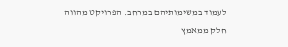לעמוד במשימותיהם במרחב. הפרויקט מהווה חלק ממאמץ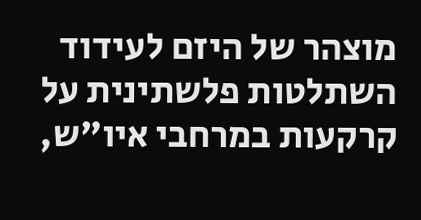מוצהר של היזם לעידוד השתלטות פלשתינית על קרקעות במרחבי איו"ש,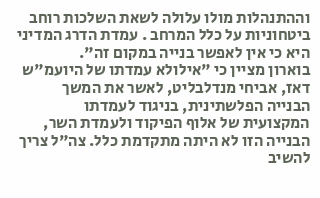וההתנהלות מולו עלולה לשאת השלכות רוחב ביטחוניות על כלל המרחב . עמדת הדרג המדיני היא כי אין לאפשר בנייה במקום זה".
בוארון מציין כי "אילולא עמדתו של היועמ"ש דאז, אביחי מנדלבליט, לאשר את המשך הבנייה הפלשתינית, בניגוד לעמדתו המקצועית של אלוף הפיקוד ולעמדת השר, הבנייה הזו לא היתה מתקדמת כלל. צה"ל צריך להשיב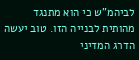לביהמ"ש כי הוא מתנגד מהותית לבנייה הזו. טוב יעשה הדרג המדיני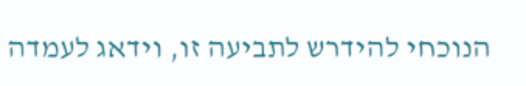הנוכחי להידרש לתביעה זו, וידאג לעמדה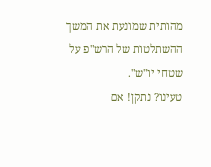מהותית שמונעת את המשך ההשתלטות של הרש"פ על שטחי יו"ש".
טעינו? נתקן! אם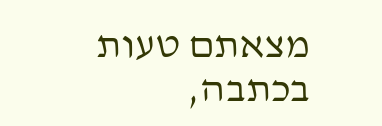מצאתם טעות בכתבה,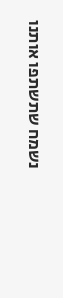נשמח שתשתפו אותנו